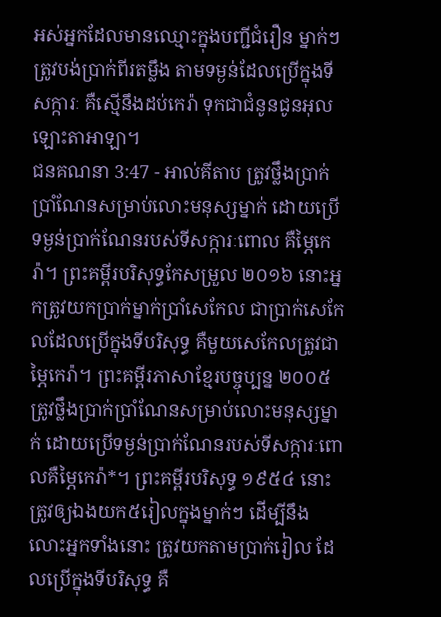អស់អ្នកដែលមានឈ្មោះក្នុងបញ្ជីជំរឿន ម្នាក់ៗត្រូវបង់ប្រាក់ពីរតម្លឹង តាមទម្ងន់ដែលប្រើក្នុងទីសក្ការៈ គឺស្មើនឹងដប់កេរ៉ា ទុកជាជំនូនជូនអុលឡោះតាអាឡា។
ជនគណនា 3:47 - អាល់គីតាប ត្រូវថ្លឹងប្រាក់ប្រាំណែនសម្រាប់លោះមនុស្សម្នាក់ ដោយប្រើទម្ងន់ប្រាក់ណែនរបស់ទីសក្ការៈពោល គឺម្ភៃកេរ៉ា។ ព្រះគម្ពីរបរិសុទ្ធកែសម្រួល ២០១៦ នោះអ្នកត្រូវយកប្រាក់ម្នាក់ប្រាំសេកែល ជាប្រាក់សេកែលដែលប្រើក្នុងទីបរិសុទ្ធ គឺមួយសេកែលត្រូវជាម្ភៃកេរ៉ា។ ព្រះគម្ពីរភាសាខ្មែរបច្ចុប្បន្ន ២០០៥ ត្រូវថ្លឹងប្រាក់ប្រាំណែនសម្រាប់លោះមនុស្សម្នាក់ ដោយប្រើទម្ងន់ប្រាក់ណែនរបស់ទីសក្ការៈពោលគឺម្ភៃកេរ៉ា*។ ព្រះគម្ពីរបរិសុទ្ធ ១៩៥៤ នោះត្រូវឲ្យឯងយក៥រៀលក្នុងម្នាក់ៗ ដើម្បីនឹងលោះអ្នកទាំងនោះ ត្រូវយកតាមប្រាក់រៀល ដែលប្រើក្នុងទីបរិសុទ្ធ គឺ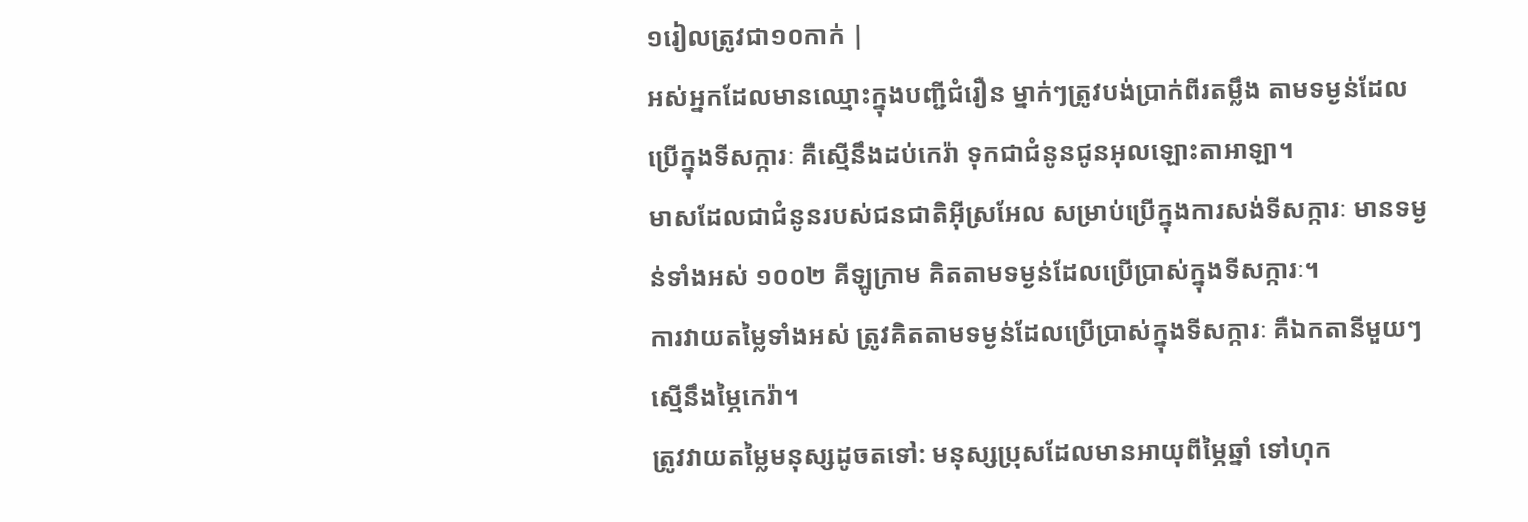១រៀលត្រូវជា១០កាក់ |
អស់អ្នកដែលមានឈ្មោះក្នុងបញ្ជីជំរឿន ម្នាក់ៗត្រូវបង់ប្រាក់ពីរតម្លឹង តាមទម្ងន់ដែលប្រើក្នុងទីសក្ការៈ គឺស្មើនឹងដប់កេរ៉ា ទុកជាជំនូនជូនអុលឡោះតាអាឡា។
មាសដែលជាជំនូនរបស់ជនជាតិអ៊ីស្រអែល សម្រាប់ប្រើក្នុងការសង់ទីសក្ការៈ មានទម្ងន់ទាំងអស់ ១០០២ គីឡូក្រាម គិតតាមទម្ងន់ដែលប្រើប្រាស់ក្នុងទីសក្ការៈ។
ការវាយតម្លៃទាំងអស់ ត្រូវគិតតាមទម្ងន់ដែលប្រើប្រាស់ក្នុងទីសក្ការៈ គឺឯកតានីមួយៗស្មើនឹងម្ភៃកេរ៉ា។
ត្រូវវាយតម្លៃមនុស្សដូចតទៅ: មនុស្សប្រុសដែលមានអាយុពីម្ភៃឆ្នាំ ទៅហុក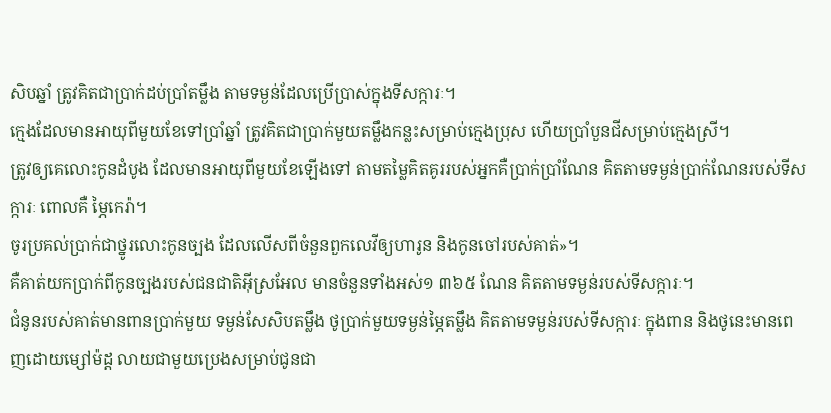សិបឆ្នាំ ត្រូវគិតជាប្រាក់ដប់ប្រាំតម្លឹង តាមទម្ងន់ដែលប្រើប្រាស់ក្នុងទីសក្ការៈ។
ក្មេងដែលមានអាយុពីមួយខែទៅប្រាំឆ្នាំ ត្រូវគិតជាប្រាក់មួយតម្លឹងកន្លះសម្រាប់ក្មេងប្រុស ហើយប្រាំបួនជីសម្រាប់ក្មេងស្រី។
ត្រូវឲ្យគេលោះកូនដំបូង ដែលមានអាយុពីមួយខែឡើងទៅ តាមតម្លៃគិតគូររបស់អ្នកគឺប្រាក់ប្រាំណែន គិតតាមទម្ងន់ប្រាក់ណែនរបស់ទីសក្ការៈ ពោលគឺ ម្ភៃកេរ៉ា។
ចូរប្រគល់ប្រាក់ជាថ្នូរលោះកូនច្បង ដែលលើសពីចំនួនពួកលេវីឲ្យហារូន និងកូនចៅរបស់គាត់»។
គឺគាត់យកប្រាក់ពីកូនច្បងរបស់ជនជាតិអ៊ីស្រអែល មានចំនួនទាំងអស់១ ៣៦៥ ណែន គិតតាមទម្ងន់របស់ទីសក្ការៈ។
ជំនូនរបស់គាត់មានពានប្រាក់មួយ ទម្ងន់សែសិបតម្លឹង ថូប្រាក់មួយទម្ងន់ម្ភៃតម្លឹង គិតតាមទម្ងន់របស់ទីសក្ការៈ ក្នុងពាន និងថូនេះមានពេញដោយម្សៅម៉ដ្ត លាយជាមួយប្រេងសម្រាប់ជូនជា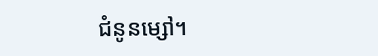ជំនូនម្សៅ។